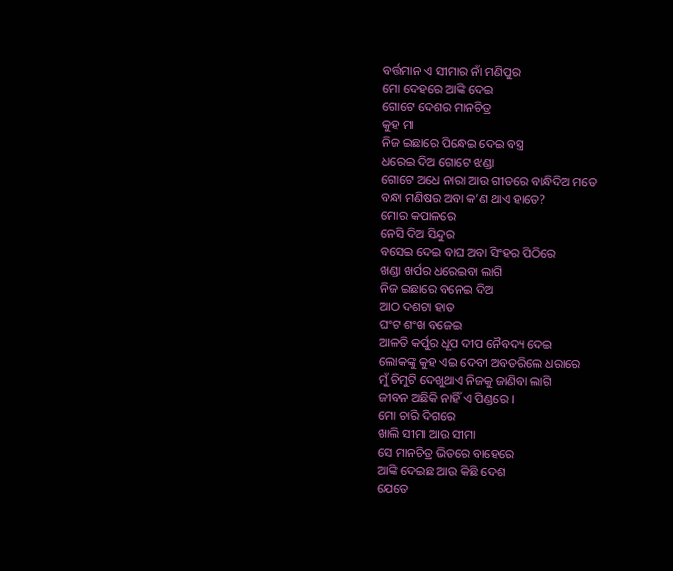ବର୍ତ୍ତମାନ ଏ ସୀମାର ନାଁ ମଣିପୁର
ମୋ ଦେହରେ ଆଙ୍କି ଦେଇ
ଗୋଟେ ଦେଶର ମାନଚିତ୍ର
କୁହ ମା
ନିଜ ଇଛାରେ ପିନ୍ଧେଇ ଦେଇ ବସ୍ତ୍ର
ଧରେଇ ଦିଅ ଗୋଟେ ଝଣ୍ଡା
ଗୋଟେ ଅଧେ ନାରା ଆଉ ଗୀତରେ ବାନ୍ଧିଦିଅ ମତେ
ବନ୍ଧା ମଣିଷର ଅବା କ’ଣ ଥାଏ ହାତେ?
ମୋର କପାଳରେ
ନେସି ଦିଅ ସିନ୍ଦୁର
ବସେଇ ଦେଇ ବାଘ ଅବା ସିଂହର ପିଠିରେ
ଖଣ୍ଡା ଖର୍ପର ଧରେଇବା ଲାଗି
ନିଜ ଇଛାରେ ବନେଇ ଦିଅ
ଆଠ ଦଶଟା ହାତ
ଘଂଟ ଶଂଖ ବଜେଇ
ଆଳତି କର୍ପୁର ଧୂପ ଦୀପ ନୈବଦ୍ୟ ଦେଇ
ଲୋକଙ୍କୁ କୁହ ଏଇ ଦେବୀ ଅବତରିଲେ ଧରାରେ
ମୁଁ ଚିମୁଟି ଦେଖୁଥାଏ ନିଜକୁ ଜାଣିବା ଲାଗି
ଜୀବନ ଅଛିକି ନାହିଁ ଏ ପିଣ୍ଡରେ ।
ମୋ ଚାରି ଦିଗରେ
ଖାଲି ସୀମା ଆଉ ସୀମା
ସେ ମାନଚିତ୍ର ଭିତରେ ବାହେରେ
ଆଙ୍କି ଦେଇଛ ଆଉ କିଛି ଦେଶ
ଯେତେ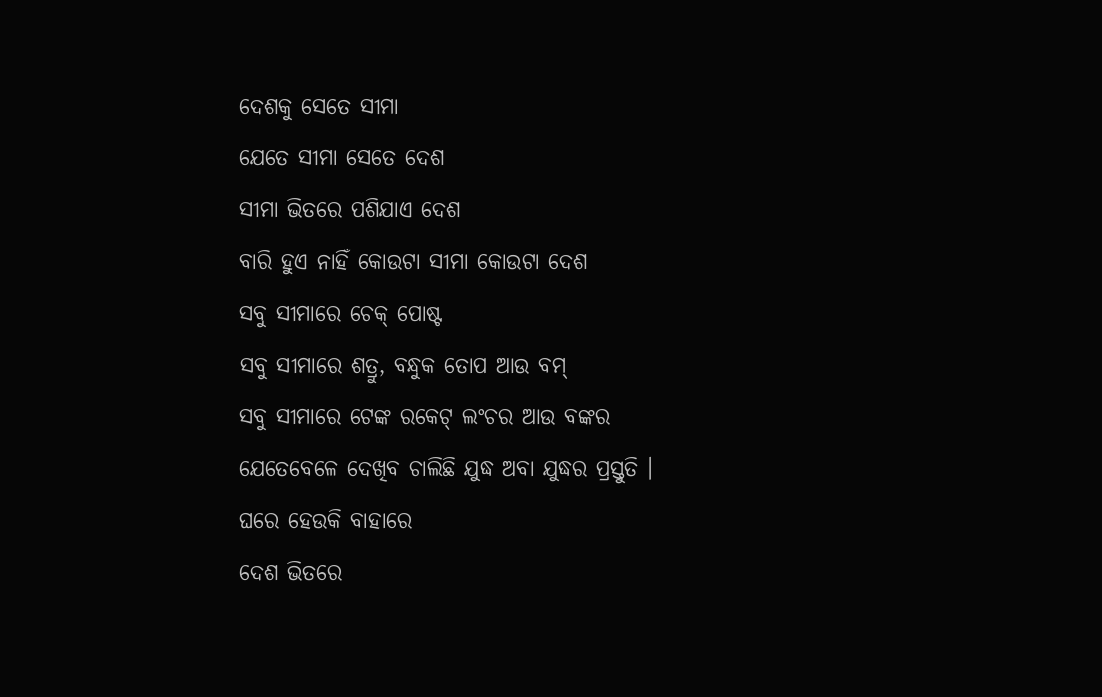ଦେଶକୁ ସେତେ ସୀମା
ଯେତେ ସୀମା ସେତେ ଦେଶ
ସୀମା ଭିତରେ ପଶିଯାଏ ଦେଶ
ବାରି ହୁଏ ନାହିଁ କୋଉଟା ସୀମା କୋଉଟା ଦେଶ
ସବୁ ସୀମାରେ ଚେକ୍ ପୋଷ୍ଟ
ସବୁ ସୀମାରେ ଶତ୍ରୁ, ବନ୍ଧୁକ ତୋପ ଆଉ ବମ୍
ସବୁ ସୀମାରେ ଟେଙ୍କ ରକେଟ୍ ଲଂଚର ଆଉ ବଙ୍କର
ଯେତେବେଳେ ଦେଖିବ ଚାଲିଛି ଯୁଦ୍ଧ ଅବା ଯୁଦ୍ଧର ପ୍ରସ୍ତୁତି ।
ଘରେ ହେଉକି ବାହାରେ
ଦେଶ ଭିତରେ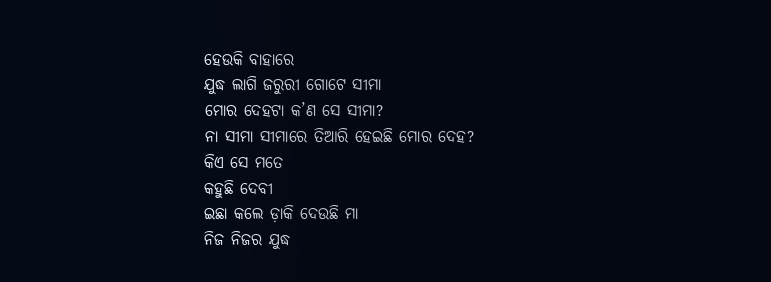ହେଉକି ବାହାରେ
ଯୁଦ୍ଧ ଲାଗି ଜରୁରୀ ଗୋଟେ ସୀମା
ମୋର ଦେହଟା କ’ଣ ସେ ସୀମା?
ନା ସୀମା ସୀମାରେ ତିଆରି ହେଇଛି ମୋର ଦେହ?
କିଏ ସେ ମତେ
କହୁଛି ଦେବୀ
ଇଛା କଲେ ଡ଼ାକି ଦେଉଛି ମା
ନିଜ ନିଜର ଯୁଦ୍ଧ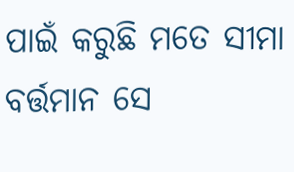ପାଇଁ କରୁଛି ମତେ ସୀମା
ବର୍ତ୍ତମାନ ସେ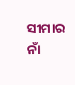ସୀମାର ନାଁ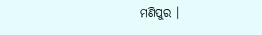ମଣିପୁର ।